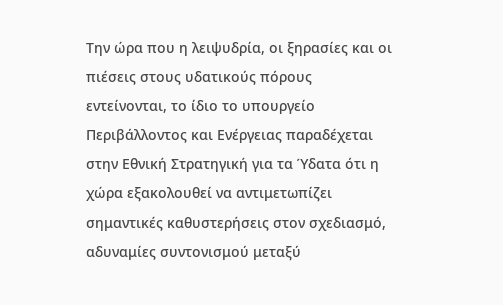Την ώρα που η λειψυδρία, οι ξηρασίες και οι πιέσεις στους υδατικούς πόρους εντείνονται, το ίδιο το υπουργείο Περιβάλλοντος και Ενέργειας παραδέχεται στην Εθνική Στρατηγική για τα Ύδατα ότι η χώρα εξακολουθεί να αντιμετωπίζει σημαντικές καθυστερήσεις στον σχεδιασμό, αδυναμίες συντονισμού μεταξύ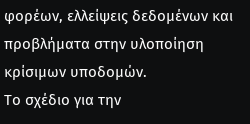φορέων, ελλείψεις δεδομένων και προβλήματα στην υλοποίηση κρίσιμων υποδομών.
Το σχέδιο για την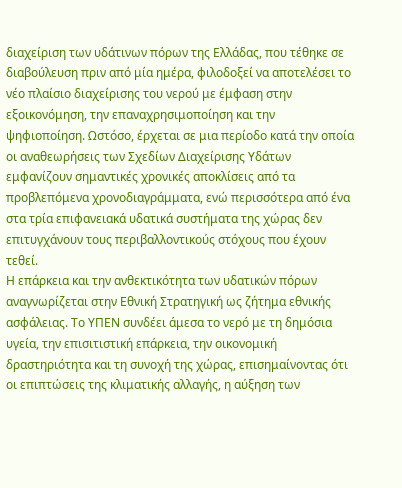διαχείριση των υδάτινων πόρων της Ελλάδας, που τέθηκε σε διαβούλευση πριν από μία ημέρα, φιλοδοξεί να αποτελέσει το νέο πλαίσιο διαχείρισης του νερού με έμφαση στην εξοικονόμηση, την επαναχρησιμοποίηση και την ψηφιοποίηση. Ωστόσο, έρχεται σε μια περίοδο κατά την οποία οι αναθεωρήσεις των Σχεδίων Διαχείρισης Υδάτων εμφανίζουν σημαντικές χρονικές αποκλίσεις από τα προβλεπόμενα χρονοδιαγράμματα, ενώ περισσότερα από ένα στα τρία επιφανειακά υδατικά συστήματα της χώρας δεν επιτυγχάνουν τους περιβαλλοντικούς στόχους που έχουν τεθεί.
Η επάρκεια και την ανθεκτικότητα των υδατικών πόρων αναγνωρίζεται στην Εθνική Στρατηγική ως ζήτημα εθνικής ασφάλειας. Το ΥΠΕΝ συνδέει άμεσα το νερό με τη δημόσια υγεία, την επισιτιστική επάρκεια, την οικονομική δραστηριότητα και τη συνοχή της χώρας, επισημαίνοντας ότι οι επιπτώσεις της κλιματικής αλλαγής, η αύξηση των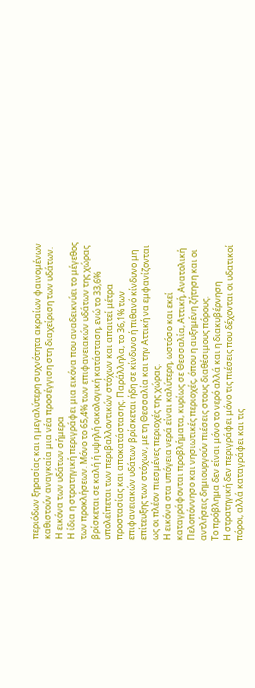περιόδων ξηρασίας και η μεγαλύτερη συχνότητα ακραίων φαινομένων καθιστούν αναγκαία μια νέα προσέγγιση στη διαχείριση των υδάτων.
Η εικόνα των υδάτων σήμερα
Η ίδια η στρατηγική περιγράφει μια εικόνα που αναδεικνύει το μέγεθος των προκλήσεων. Μόνο το 65,4% των επιφανειακών υδάτων της χώρας βρίσκεται σε καλή ή υψηλή οικολογική κατάσταση, ενώ το 33,6% υπολείπεται των περιβαλλοντικών στόχων και απαιτεί μέτρα προστασίας και αποκατάστασης. Παράλληλα, το 36,1% των επιφανειακών υδάτων βρίσκεται ήδη σε κίνδυνο ή πιθανό κίνδυνο μη επίτευξης των στόχων, με τη Θεσσαλία και την Αττική να εμφανίζονται ως οι πλέον πιεσμένες περιοχές της χώρας.
Η εικόνα στα υπόγεια νερά είναι καλύτερη, ωστόσο και εκεί καταγράφονται προβλήματα, κυρίως σε Θεσσαλία, Αττική, Ανατολική Πελοπόννησο και νησιωτικές περιοχές, όπου η αυξημένη ζήτηση και οι αντλήσεις δημιουργούν πιέσεις στους διαθέσιμους πόρους.
Το πρόβλημα δεν είναι μόνο το νερό αλλά και η διακυβέρνηση
Η στρατηγική δεν περιγράφει μόνο τις πιέσεις που δέχονται οι υδατικοί πόροι, αλλά καταγράφει και τις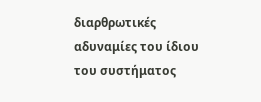διαρθρωτικές αδυναμίες του ίδιου του συστήματος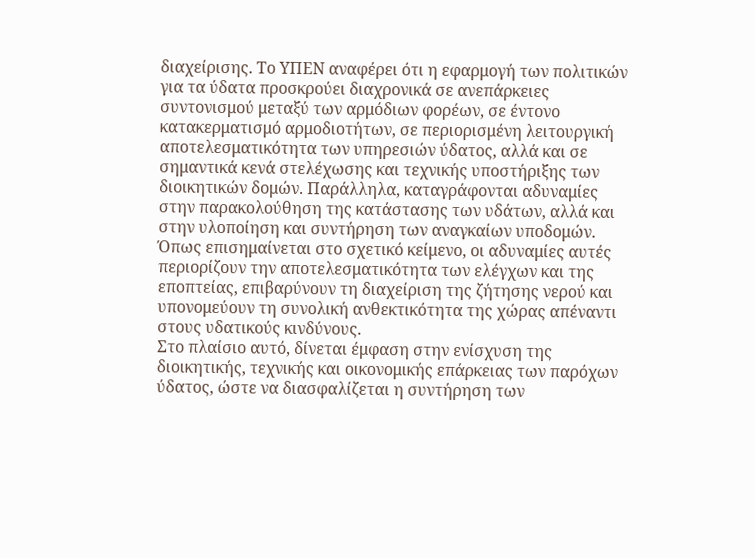διαχείρισης. Το ΥΠΕΝ αναφέρει ότι η εφαρμογή των πολιτικών για τα ύδατα προσκρούει διαχρονικά σε ανεπάρκειες συντονισμού μεταξύ των αρμόδιων φορέων, σε έντονο κατακερματισμό αρμοδιοτήτων, σε περιορισμένη λειτουργική αποτελεσματικότητα των υπηρεσιών ύδατος, αλλά και σε σημαντικά κενά στελέχωσης και τεχνικής υποστήριξης των διοικητικών δομών. Παράλληλα, καταγράφονται αδυναμίες στην παρακολούθηση της κατάστασης των υδάτων, αλλά και στην υλοποίηση και συντήρηση των αναγκαίων υποδομών. Όπως επισημαίνεται στο σχετικό κείμενο, οι αδυναμίες αυτές περιορίζουν την αποτελεσματικότητα των ελέγχων και της εποπτείας, επιβαρύνουν τη διαχείριση της ζήτησης νερού και υπονομεύουν τη συνολική ανθεκτικότητα της χώρας απέναντι στους υδατικούς κινδύνους.
Στο πλαίσιο αυτό, δίνεται έμφαση στην ενίσχυση της διοικητικής, τεχνικής και οικονομικής επάρκειας των παρόχων ύδατος, ώστε να διασφαλίζεται η συντήρηση των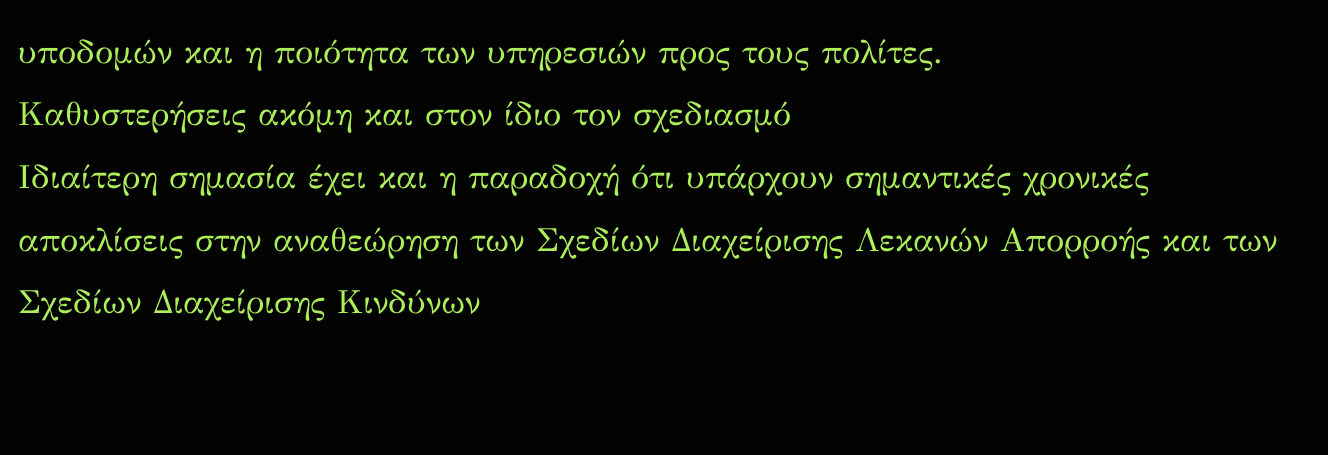υποδομών και η ποιότητα των υπηρεσιών προς τους πολίτες.
Καθυστερήσεις ακόμη και στον ίδιο τον σχεδιασμό
Ιδιαίτερη σημασία έχει και η παραδοχή ότι υπάρχουν σημαντικές χρονικές αποκλίσεις στην αναθεώρηση των Σχεδίων Διαχείρισης Λεκανών Απορροής και των Σχεδίων Διαχείρισης Κινδύνων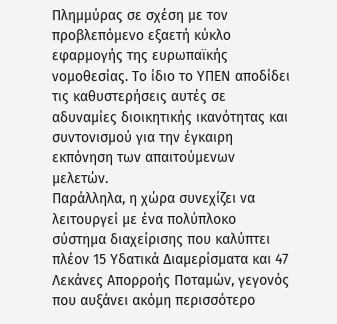Πλημμύρας σε σχέση με τον προβλεπόμενο εξαετή κύκλο εφαρμογής της ευρωπαϊκής νομοθεσίας. Το ίδιο το ΥΠΕΝ αποδίδει τις καθυστερήσεις αυτές σε αδυναμίες διοικητικής ικανότητας και συντονισμού για την έγκαιρη εκπόνηση των απαιτούμενων μελετών.
Παράλληλα, η χώρα συνεχίζει να λειτουργεί με ένα πολύπλοκο σύστημα διαχείρισης που καλύπτει πλέον 15 Υδατικά Διαμερίσματα και 47 Λεκάνες Απορροής Ποταμών, γεγονός που αυξάνει ακόμη περισσότερο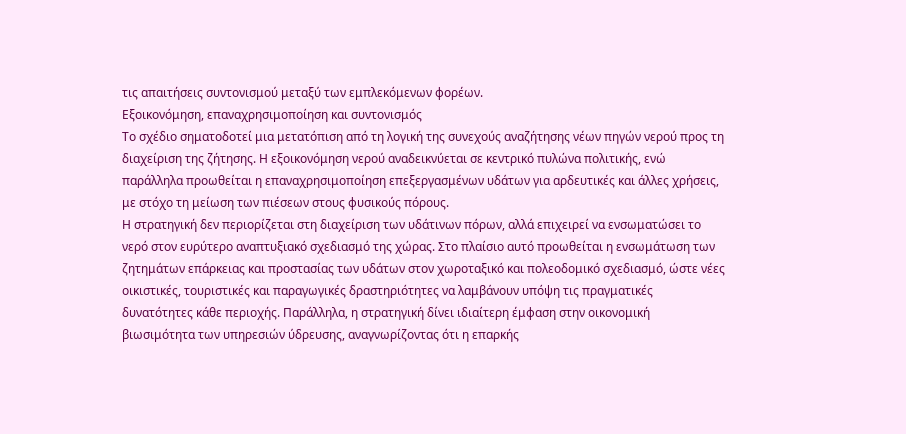τις απαιτήσεις συντονισμού μεταξύ των εμπλεκόμενων φορέων.
Εξοικονόμηση, επαναχρησιμοποίηση και συντονισμός
Το σχέδιο σηματοδοτεί μια μετατόπιση από τη λογική της συνεχούς αναζήτησης νέων πηγών νερού προς τη διαχείριση της ζήτησης. Η εξοικονόμηση νερού αναδεικνύεται σε κεντρικό πυλώνα πολιτικής, ενώ παράλληλα προωθείται η επαναχρησιμοποίηση επεξεργασμένων υδάτων για αρδευτικές και άλλες χρήσεις, με στόχο τη μείωση των πιέσεων στους φυσικούς πόρους.
Η στρατηγική δεν περιορίζεται στη διαχείριση των υδάτινων πόρων, αλλά επιχειρεί να ενσωματώσει το νερό στον ευρύτερο αναπτυξιακό σχεδιασμό της χώρας. Στο πλαίσιο αυτό προωθείται η ενσωμάτωση των ζητημάτων επάρκειας και προστασίας των υδάτων στον χωροταξικό και πολεοδομικό σχεδιασμό, ώστε νέες οικιστικές, τουριστικές και παραγωγικές δραστηριότητες να λαμβάνουν υπόψη τις πραγματικές δυνατότητες κάθε περιοχής. Παράλληλα, η στρατηγική δίνει ιδιαίτερη έμφαση στην οικονομική βιωσιμότητα των υπηρεσιών ύδρευσης, αναγνωρίζοντας ότι η επαρκής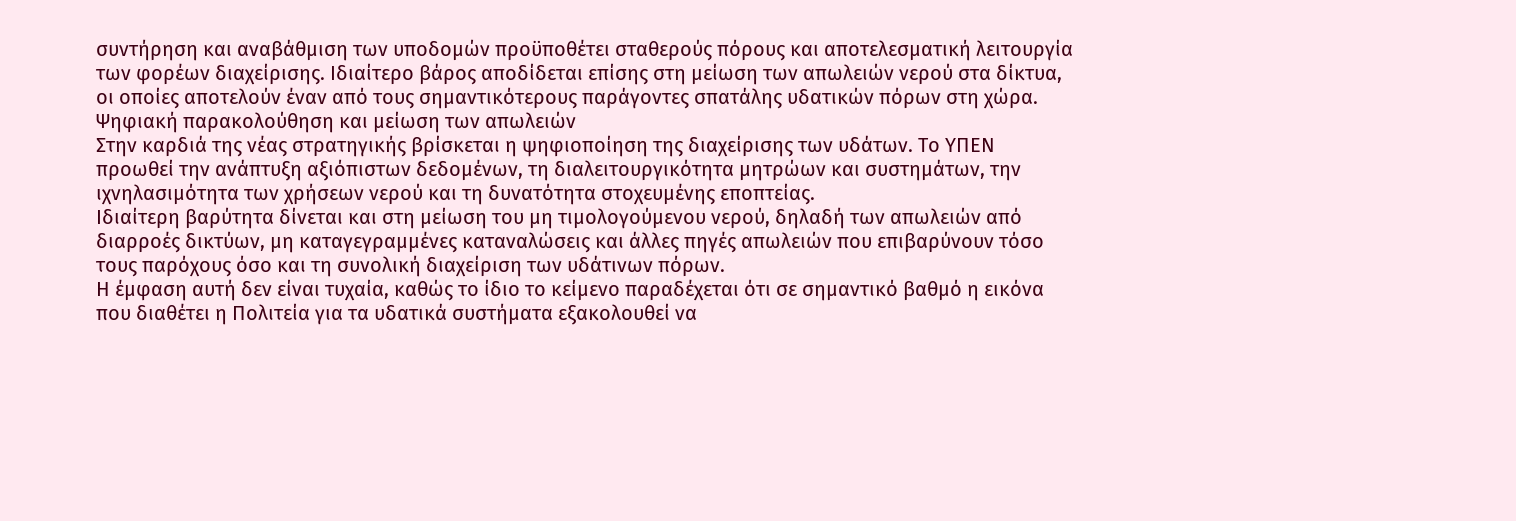συντήρηση και αναβάθμιση των υποδομών προϋποθέτει σταθερούς πόρους και αποτελεσματική λειτουργία των φορέων διαχείρισης. Ιδιαίτερο βάρος αποδίδεται επίσης στη μείωση των απωλειών νερού στα δίκτυα, οι οποίες αποτελούν έναν από τους σημαντικότερους παράγοντες σπατάλης υδατικών πόρων στη χώρα.
Ψηφιακή παρακολούθηση και μείωση των απωλειών
Στην καρδιά της νέας στρατηγικής βρίσκεται η ψηφιοποίηση της διαχείρισης των υδάτων. Το ΥΠΕΝ προωθεί την ανάπτυξη αξιόπιστων δεδομένων, τη διαλειτουργικότητα μητρώων και συστημάτων, την ιχνηλασιμότητα των χρήσεων νερού και τη δυνατότητα στοχευμένης εποπτείας.
Ιδιαίτερη βαρύτητα δίνεται και στη μείωση του μη τιμολογούμενου νερού, δηλαδή των απωλειών από διαρροές δικτύων, μη καταγεγραμμένες καταναλώσεις και άλλες πηγές απωλειών που επιβαρύνουν τόσο τους παρόχους όσο και τη συνολική διαχείριση των υδάτινων πόρων.
Η έμφαση αυτή δεν είναι τυχαία, καθώς το ίδιο το κείμενο παραδέχεται ότι σε σημαντικό βαθμό η εικόνα που διαθέτει η Πολιτεία για τα υδατικά συστήματα εξακολουθεί να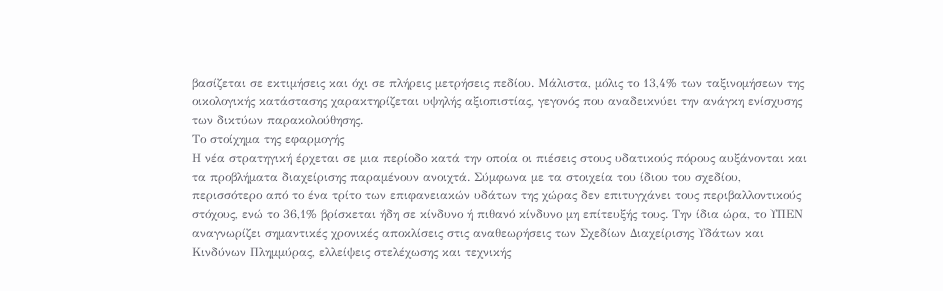βασίζεται σε εκτιμήσεις και όχι σε πλήρεις μετρήσεις πεδίου. Μάλιστα, μόλις το 13,4% των ταξινομήσεων της οικολογικής κατάστασης χαρακτηρίζεται υψηλής αξιοπιστίας, γεγονός που αναδεικνύει την ανάγκη ενίσχυσης των δικτύων παρακολούθησης.
Το στοίχημα της εφαρμογής
Η νέα στρατηγική έρχεται σε μια περίοδο κατά την οποία οι πιέσεις στους υδατικούς πόρους αυξάνονται και τα προβλήματα διαχείρισης παραμένουν ανοιχτά. Σύμφωνα με τα στοιχεία του ίδιου του σχεδίου, περισσότερο από το ένα τρίτο των επιφανειακών υδάτων της χώρας δεν επιτυγχάνει τους περιβαλλοντικούς στόχους, ενώ το 36,1% βρίσκεται ήδη σε κίνδυνο ή πιθανό κίνδυνο μη επίτευξής τους. Την ίδια ώρα, το ΥΠΕΝ αναγνωρίζει σημαντικές χρονικές αποκλίσεις στις αναθεωρήσεις των Σχεδίων Διαχείρισης Υδάτων και Κινδύνων Πλημμύρας, ελλείψεις στελέχωσης και τεχνικής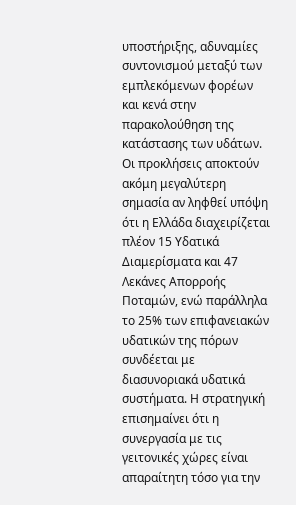υποστήριξης, αδυναμίες συντονισμού μεταξύ των εμπλεκόμενων φορέων και κενά στην παρακολούθηση της κατάστασης των υδάτων.
Οι προκλήσεις αποκτούν ακόμη μεγαλύτερη σημασία αν ληφθεί υπόψη ότι η Ελλάδα διαχειρίζεται πλέον 15 Υδατικά Διαμερίσματα και 47 Λεκάνες Απορροής Ποταμών, ενώ παράλληλα το 25% των επιφανειακών υδατικών της πόρων συνδέεται με διασυνοριακά υδατικά συστήματα. Η στρατηγική επισημαίνει ότι η συνεργασία με τις γειτονικές χώρες είναι απαραίτητη τόσο για την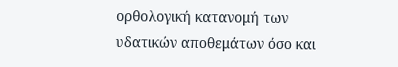ορθολογική κατανομή των υδατικών αποθεμάτων όσο και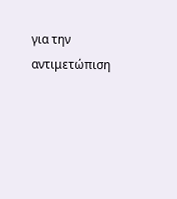για την αντιμετώπιση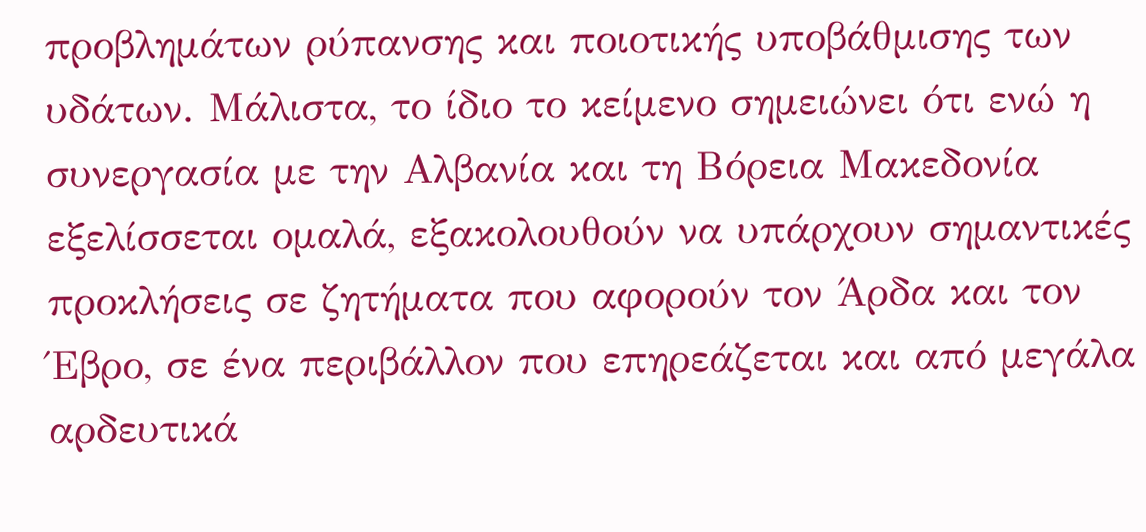προβλημάτων ρύπανσης και ποιοτικής υποβάθμισης των υδάτων. Μάλιστα, το ίδιο το κείμενο σημειώνει ότι ενώ η συνεργασία με την Αλβανία και τη Βόρεια Μακεδονία εξελίσσεται ομαλά, εξακολουθούν να υπάρχουν σημαντικές προκλήσεις σε ζητήματα που αφορούν τον Άρδα και τον Έβρο, σε ένα περιβάλλον που επηρεάζεται και από μεγάλα αρδευτικά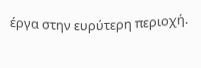έργα στην ευρύτερη περιοχή.